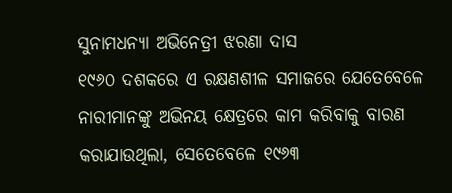ସୁନାମଧନ୍ୟା ଅଭିନେତ୍ରୀ ଝରଣା ଦାସ
୧୯୬୦ ଦଶକରେ ଏ ରକ୍ଷଣଶୀଳ ସମାଜରେ ଯେତେବେଳେ ନାରୀମାନଙ୍କୁ ଅଭିନୟ କ୍ଷେତ୍ରରେ କାମ କରିବାକୁ ବାରଣ କରାଯାଉଥିଲା, ସେତେବେଳେ ୧୯୬୩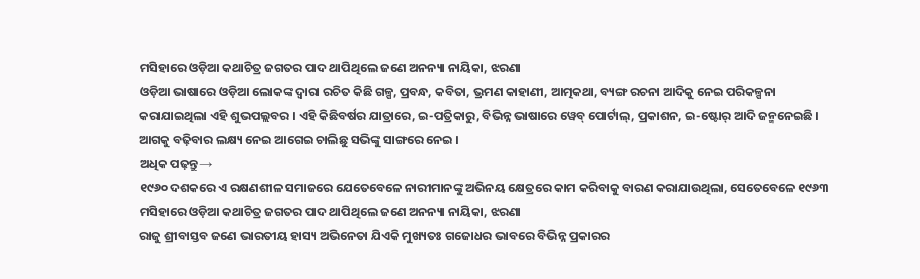ମସିହାରେ ଓଡ଼ିଆ କଥାଚିତ୍ର ଜଗତର ପାଦ ଥାପିଥିଲେ ଜଣେ ଅନନ୍ୟା ନାୟିକା, ଝରଣା
ଓଡ଼ିଆ ଭାଷାରେ ଓଡ଼ିଆ ଲୋକଙ୍କ ଦ୍ୱାରା ରଚିତ କିଛି ଗଳ୍ପ, ପ୍ରବନ୍ଧ, କବିତା, ଭ୍ରମଣ କାହାଣୀ, ଆତ୍ମକଥା, ବ୍ୟଙ୍ଗ ରଚନା ଆଦିକୁ ନେଇ ପରିକଳ୍ପନା କରାଯାଇଥିଲା ଏହି ଶୁଭପଲ୍ଲବର । ଏହି କିଛିବର୍ଷର ଯାତ୍ରାରେ, ଇ-ପତ୍ରିକାରୁ, ବିଭିନ୍ନ ଭାଷାରେ ୱେବ୍ ପୋର୍ଟାଲ୍, ପ୍ରକାଶନ, ଇ-ଷ୍ଟୋର୍ ଆଦି ଜନ୍ମନେଇଛି । ଆଗକୁ ବଢ଼ିବାର ଲକ୍ଷ୍ୟ ନେଇ ଆଗେଇ ଚାଲିଛୁ ସଭିଙ୍କୁ ସାଙ୍ଗରେ ନେଇ ।
ଅଧିକ ପଢ଼ନ୍ତୁ→
୧୯୬୦ ଦଶକରେ ଏ ରକ୍ଷଣଶୀଳ ସମାଜରେ ଯେତେବେଳେ ନାରୀମାନଙ୍କୁ ଅଭିନୟ କ୍ଷେତ୍ରରେ କାମ କରିବାକୁ ବାରଣ କରାଯାଉଥିଲା, ସେତେବେଳେ ୧୯୬୩ ମସିହାରେ ଓଡ଼ିଆ କଥାଚିତ୍ର ଜଗତର ପାଦ ଥାପିଥିଲେ ଜଣେ ଅନନ୍ୟା ନାୟିକା, ଝରଣା
ରାଜୁ ଶ୍ରୀବାସ୍ତବ ଜଣେ ଭାରତୀୟ ହାସ୍ୟ ଅଭିନେତା ଯିଏକି ମୁଖ୍ୟତଃ ଗଜୋଧର ଭାବରେ ବିଭିନ୍ନ ପ୍ରକାରର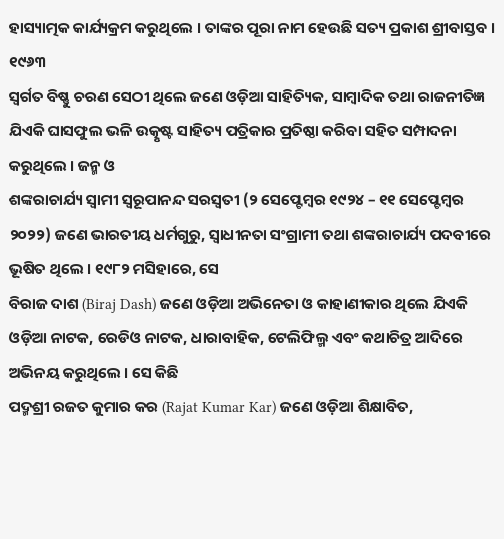ହାସ୍ୟାତ୍ମକ କାର୍ଯ୍ୟକ୍ରମ କରୁଥିଲେ । ତାଙ୍କର ପୂରା ନାମ ହେଉଛି ସତ୍ୟ ପ୍ରକାଶ ଶ୍ରୀବାସ୍ତବ । ୧୯୬୩
ସ୍ୱର୍ଗତ ବିଷ୍ଣୁ ଚରଣ ସେଠୀ ଥିଲେ ଜଣେ ଓଡ଼ିଆ ସାହିତ୍ୟିକ, ସାମ୍ବାଦିକ ତଥା ରାଜନୀତିଜ୍ଞ ଯିଏକି ଘାସଫୁଲ ଭଳି ଉତ୍କୃଷ୍ଟ ସାହିତ୍ୟ ପତ୍ରିକାର ପ୍ରତିଷ୍ଠା କରିବା ସହିତ ସମ୍ପାଦନା କରୁଥିଲେ । ଜନ୍ମ ଓ
ଶଙ୍କରାଚାର୍ଯ୍ୟ ସ୍ୱାମୀ ସ୍ୱରୂପାନନ୍ଦ ସରସ୍ୱତୀ (୨ ସେପ୍ଟେମ୍ବର ୧୯୨୪ – ୧୧ ସେପ୍ଟେମ୍ବର ୨୦୨୨) ଜଣେ ଭାରତୀୟ ଧର୍ମଗୁରୁ, ସ୍ୱାଧୀନତା ସଂଗ୍ରାମୀ ତଥା ଶଙ୍କରାଚାର୍ଯ୍ୟ ପଦବୀରେ ଭୂଷିତ ଥିଲେ । ୧୯୮୨ ମସିହାରେ, ସେ
ବିରାଜ ଦାଶ (Biraj Dash) ଜଣେ ଓଡ଼ିଆ ଅଭିନେତା ଓ କାହାଣୀକାର ଥିଲେ ଯିଏକି ଓଡ଼ିଆ ନାଟକ, ରେଡିଓ ନାଟକ, ଧାରାବାହିକ, ଟେଲିଫିଲ୍ମ ଏବଂ କଥାଚିତ୍ର ଆଦିରେ ଅଭିନୟ କରୁଥିଲେ । ସେ କିଛି
ପଦ୍ମଶ୍ରୀ ରଜତ କୁମାର କର (Rajat Kumar Kar) ଜଣେ ଓଡ଼ିଆ ଶିକ୍ଷାବିତ,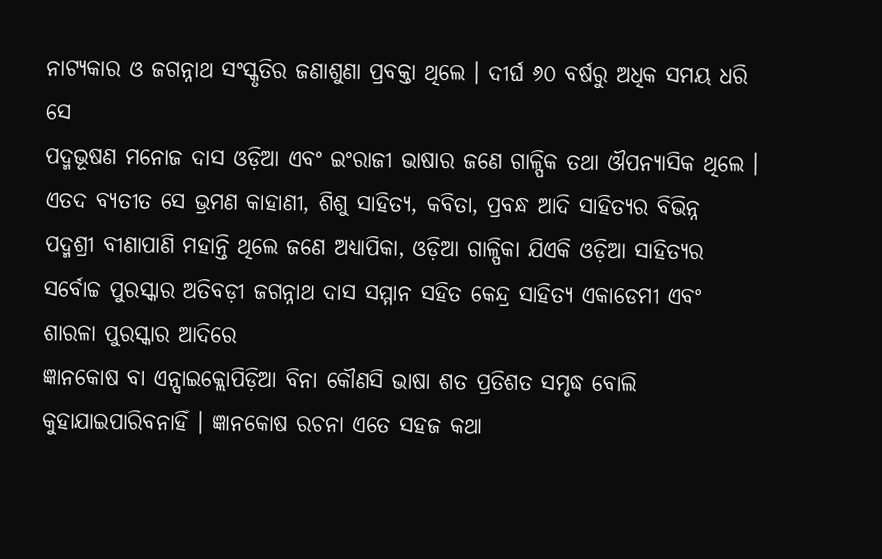ନାଟ୍ୟକାର ଓ ଜଗନ୍ନାଥ ସଂସ୍କୃତିର ଜଣାଶୁଣା ପ୍ରବକ୍ତା ଥିଲେ । ଦୀର୍ଘ ୬୦ ବର୍ଷରୁ ଅଧିକ ସମୟ ଧରି ସେ
ପଦ୍ମଭୂଷଣ ମନୋଜ ଦାସ ଓଡ଼ିଆ ଏବଂ ଇଂରାଜୀ ଭାଷାର ଜଣେ ଗାଳ୍ପିକ ତଥା ଔପନ୍ୟାସିକ ଥିଲେ । ଏତଦ ବ୍ୟତୀତ ସେ ଭ୍ରମଣ କାହାଣୀ, ଶିଶୁ ସାହିତ୍ୟ, କବିତା, ପ୍ରବନ୍ଧ ଆଦି ସାହିତ୍ୟର ବିଭିନ୍ନ
ପଦ୍ମଶ୍ରୀ ବୀଣାପାଣି ମହାନ୍ତି ଥିଲେ ଜଣେ ଅଧ୍ୟାପିକା, ଓଡ଼ିଆ ଗାଳ୍ପିକା ଯିଏକି ଓଡ଼ିଆ ସାହିତ୍ୟର ସର୍ବୋଚ୍ଚ ପୁରସ୍କାର ଅତିବଡ଼ୀ ଜଗନ୍ନାଥ ଦାସ ସମ୍ମାନ ସହିତ କେନ୍ଦ୍ର ସାହିତ୍ୟ ଏକାଡେମୀ ଏବଂ ଶାରଳା ପୁରସ୍କାର ଆଦିରେ
ଜ୍ଞାନକୋଷ ବା ଏନ୍ସାଇକ୍ଲୋପିଡ଼ିଆ ବିନା କୌଣସି ଭାଷା ଶତ ପ୍ରତିଶତ ସମୃଦ୍ଧ ବୋଲି କୁହାଯାଇପାରିବନାହିଁ । ଜ୍ଞାନକୋଷ ରଚନା ଏତେ ସହଜ କଥା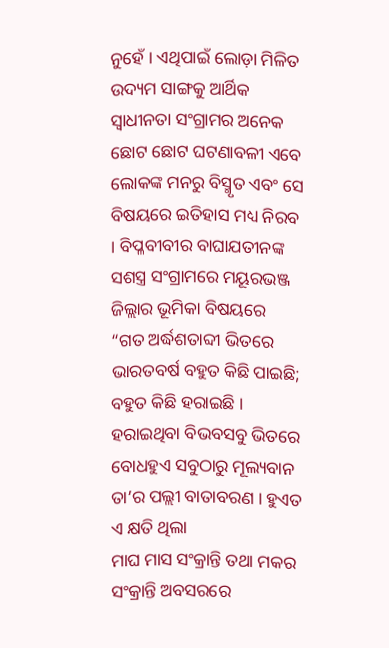ନୁହେଁ । ଏଥିପାଇଁ ଲୋଡ଼ା ମିଳିତ ଉଦ୍ୟମ ସାଙ୍ଗକୁ ଆର୍ଥିକ
ସ୍ୱାଧୀନତା ସଂଗ୍ରାମର ଅନେକ ଛୋଟ ଛୋଟ ଘଟଣାବଳୀ ଏବେ ଲୋକଙ୍କ ମନରୁ ବିସ୍ମୃତ ଏବଂ ସେ ବିଷୟରେ ଇତିହାସ ମଧ୍ୟ ନିରବ । ବିପ୍ଳବୀବୀର ବାଘାଯତୀନଙ୍କ ସଶସ୍ତ୍ର ସଂଗ୍ରାମରେ ମୟୂରଭଞ୍ଜ ଜିଲ୍ଲାର ଭୂମିକା ବିଷୟରେ
“ଗତ ଅର୍ଦ୍ଧଶତାବ୍ଦୀ ଭିତରେ ଭାରତବର୍ଷ ବହୁତ କିଛି ପାଇଛି; ବହୁତ କିଛି ହରାଇଛି । ହରାଇଥିବା ବିଭବସବୁ ଭିତରେ ବୋଧହୁଏ ସବୁଠାରୁ ମୂଲ୍ୟବାନ ତା’ର ପଲ୍ଲୀ ବାତାବରଣ । ହୁଏତ ଏ କ୍ଷତି ଥିଲା
ମାଘ ମାସ ସଂକ୍ରାନ୍ତି ତଥା ମକର ସଂକ୍ରାନ୍ତି ଅବସରରେ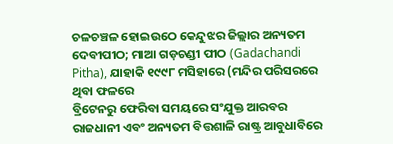ଚଳଚଞ୍ଚଳ ହୋଇଉଠେ କେନ୍ଦୁଝର ଜିଲ୍ଲାର ଅନ୍ୟତମ ଦେବୀପୀଠ; ମାଆ ଗଡ଼ଚଣ୍ଡୀ ପୀଠ (Gadachandi Pitha), ଯାହାକି ୧୯୯୮ ମସିହାରେ (ମନ୍ଦିର ପରିସରରେ ଥିବା ଫଳରେ
ବ୍ରିଟେନରୁ ଫେରିବା ସମୟରେ ସଂଯୁକ୍ତ ଆରବର ରାଜଧାନୀ ଏବଂ ଅନ୍ୟତମ ବିତ୍ତଶାଳି ରାଷ୍ଟ୍ର ଆବୁଧାବିରେ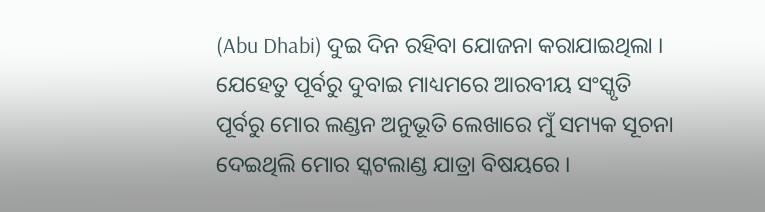(Abu Dhabi) ଦୁଇ ଦିନ ରହିବା ଯୋଜନା କରାଯାଇଥିଲା । ଯେହେତୁ ପୂର୍ବରୁ ଦୁବାଇ ମାଧ୍ୟମରେ ଆରବୀୟ ସଂସ୍କୃତି
ପୂର୍ବରୁ ମୋର ଲଣ୍ଡନ ଅନୁଭୂତି ଲେଖାରେ ମୁଁ ସମ୍ୟକ ସୂଚନା ଦେଇଥିଲି ମୋର ସ୍କଟଲାଣ୍ଡ ଯାତ୍ରା ବିଷୟରେ ।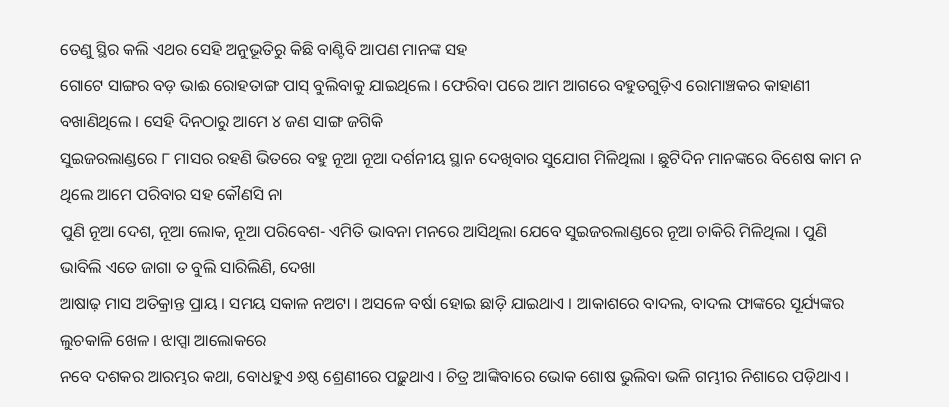ତେଣୁ ସ୍ଥିର କଲି ଏଥର ସେହି ଅନୁଭୂତିରୁ କିଛି ବାଣ୍ଟିବି ଆପଣ ମାନଙ୍କ ସହ
ଗୋଟେ ସାଙ୍ଗର ବଡ଼ ଭାଈ ରୋହତାଙ୍ଗ ପାସ୍ ବୁଲିବାକୁ ଯାଇଥିଲେ । ଫେରିବା ପରେ ଆମ ଆଗରେ ବହୁତଗୁଡ଼ିଏ ରୋମାଞ୍ଚକର କାହାଣୀ ବଖାଣିଥିଲେ । ସେହି ଦିନଠାରୁ ଆମେ ୪ ଜଣ ସାଙ୍ଗ ଜଗିକି
ସୁଇଜରଲାଣ୍ଡରେ ୮ ମାସର ରହଣି ଭିତରେ ବହୁ ନୂଆ ନୂଆ ଦର୍ଶନୀୟ ସ୍ଥାନ ଦେଖିବାର ସୁଯୋଗ ମିଳିଥିଲା । ଛୁଟିଦିନ ମାନଙ୍କରେ ବିଶେଷ କାମ ନ ଥିଲେ ଆମେ ପରିବାର ସହ କୌଣସି ନା
ପୁଣି ନୂଆ ଦେଶ, ନୂଆ ଲୋକ, ନୂଆ ପରିବେଶ- ଏମିତି ଭାବନା ମନରେ ଆସିଥିଲା ଯେବେ ସୁଇଜରଲାଣ୍ଡରେ ନୂଆ ଚାକିରି ମିଳିଥିଲା । ପୁଣି ଭାବିଲି ଏତେ ଜାଗା ତ ବୁଲି ସାରିଲିଣି, ଦେଖା
ଆଷାଢ଼ ମାସ ଅତିକ୍ରାନ୍ତ ପ୍ରାୟ । ସମୟ ସକାଳ ନଅଟା । ଅସଳେ ବର୍ଷା ହୋଇ ଛାଡ଼ି ଯାଇଥାଏ । ଆକାଶରେ ବାଦଲ, ବାଦଲ ଫାଙ୍କରେ ସୂର୍ଯ୍ୟଙ୍କର ଲୁଚକାଳି ଖେଳ । ଝାପ୍ସା ଆଲୋକରେ
ନବେ ଦଶକର ଆରମ୍ଭର କଥା, ବୋଧହୁଏ ୬ଷ୍ଠ ଶ୍ରେଣୀରେ ପଢ଼ୁଥାଏ । ଚିତ୍ର ଆଙ୍କିବାରେ ଭୋକ ଶୋଷ ଭୁଲିବା ଭଳି ଗମ୍ଭୀର ନିଶାରେ ପଡ଼ିଥାଏ ।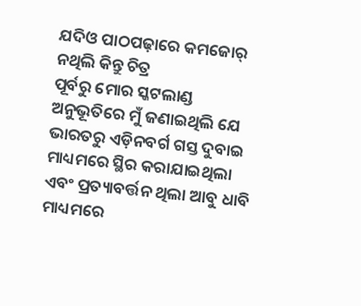ଯଦିଓ ପାଠପଢ଼ାରେ କମଜୋର୍ ନଥିଲି କିନ୍ତୁ ଚିତ୍ର
ପୂର୍ବରୁ ମୋର ସ୍କଟଲାଣ୍ଡ ଅନୁଭୂତିରେ ମୁଁ ଜଣାଇଥିଲି ଯେ ଭାରତରୁ ଏଡ଼ିନବର୍ଗ ଗସ୍ତ ଦୁବାଇ ମାଧ୍ୟମରେ ସ୍ଥିର କରାଯାଇଥିଲା ଏବଂ ପ୍ରତ୍ୟାବର୍ତ୍ତନ ଥିଲା ଆବୁ ଧାବି ମାଧ୍ୟମରେ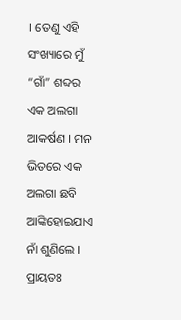। ତେଣୁ ଏହି ସଂଖ୍ୟାରେ ମୁଁ
“ଗାଁ” ଶବ୍ଦର ଏକ ଅଲଗା ଆକର୍ଷଣ । ମନ ଭିତରେ ଏକ ଅଲଗା ଛବି ଆଙ୍କିହୋଇଯାଏ ନାଁ ଶୁଣିଲେ । ପ୍ରାୟତଃ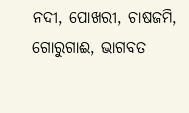ନଦୀ, ପୋଖରୀ, ଚାଷଜମି, ଗୋରୁଗାଈ, ଭାଗବତ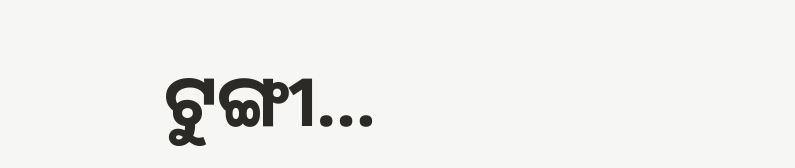ଟୁଙ୍ଗୀ…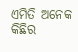ଏମିତି ଅନେକ କିଛିର